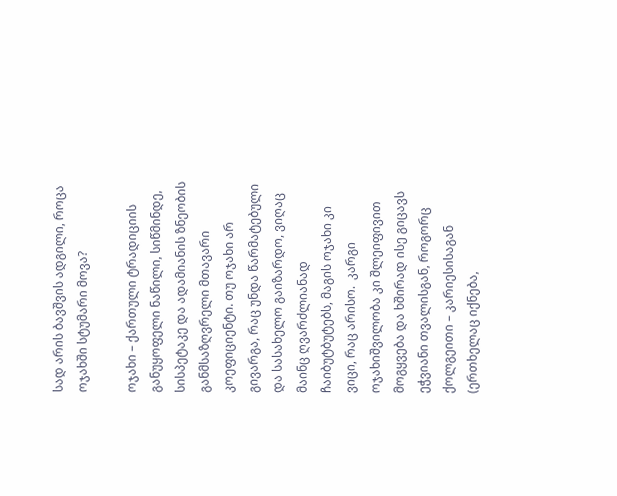სად არის ბავშვის ადგილი, როცა ოჯახში სტუმარი მოვა?

ოჯახი – ქართული ტრადიციის განუყოფელი ნაწილი, სიწმინდე, სისპეტაკე და ადამიანის ზნეობის განმსაზღვრელი მთავარი კოეფიციენტი. თუ ოჯახი არ გივარგა, რაც უნდა წარმატებული და სასახელო გაიზარდო, ვიღაც მაინც ღვარძლიანად ჩაიბუტბუტებს, მაგის ოჯახი კი ვიცი, რაც არისო.  კარგი ოჯახიშვილობა კი შლეიფივით მოგყვება და ხშირად ისე გიცავს ეჭვიანი თვალისგან, როგორც ქოლგეითი – კარიესისაგან (ერთხელაც იქნება,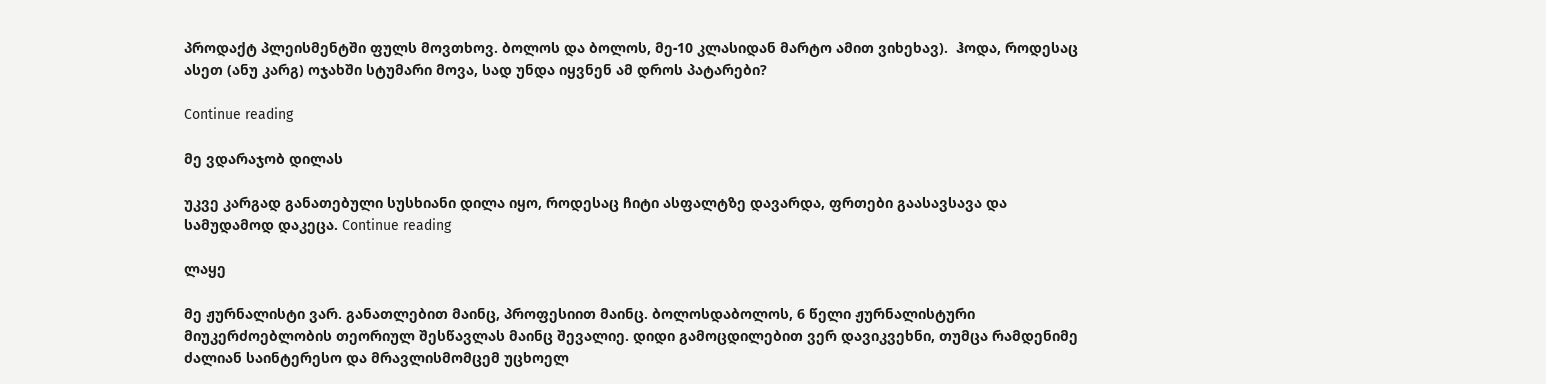პროდაქტ პლეისმენტში ფულს მოვთხოვ. ბოლოს და ბოლოს, მე-10 კლასიდან მარტო ამით ვიხეხავ).  ჰოდა, როდესაც ასეთ (ანუ კარგ) ოჯახში სტუმარი მოვა, სად უნდა იყვნენ ამ დროს პატარები?

Continue reading

მე ვდარაჯობ დილას

უკვე კარგად განათებული სუსხიანი დილა იყო, როდესაც ჩიტი ასფალტზე დავარდა, ფრთები გაასავსავა და სამუდამოდ დაკეცა. Continue reading

ლაყე

მე ჟურნალისტი ვარ. განათლებით მაინც, პროფესიით მაინც. ბოლოსდაბოლოს, 6 წელი ჟურნალისტური მიუკერძოებლობის თეორიულ შესწავლას მაინც შევალიე. დიდი გამოცდილებით ვერ დავიკვეხნი, თუმცა რამდენიმე ძალიან საინტერესო და მრავლისმომცემ უცხოელ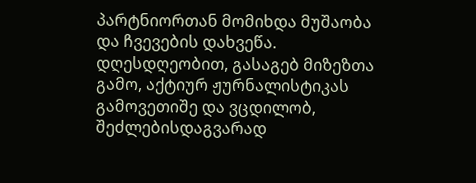პარტნიორთან მომიხდა მუშაობა და ჩვევების დახვეწა. დღესდღეობით, გასაგებ მიზეზთა გამო, აქტიურ ჟურნალისტიკას გამოვეთიშე და ვცდილობ, შეძლებისდაგვარად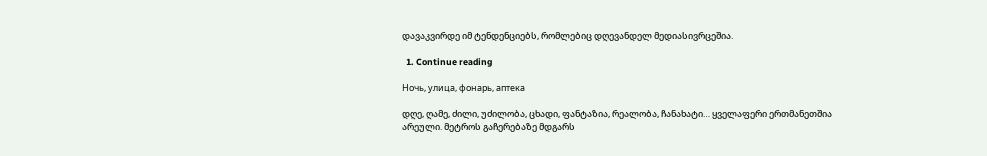დავაკვირდე იმ ტენდენციებს, რომლებიც დღევანდელ მედიასივრცეშია.

  1. Continue reading

Ночь, улица, фонарь, аптека

დღე, ღამე, ძილი, უძილობა, ცხადი, ფანტაზია, რეალობა, ჩანახატი… ყველაფერი ერთმანეთშია არეული. მეტროს გაჩერებაზე მდგარს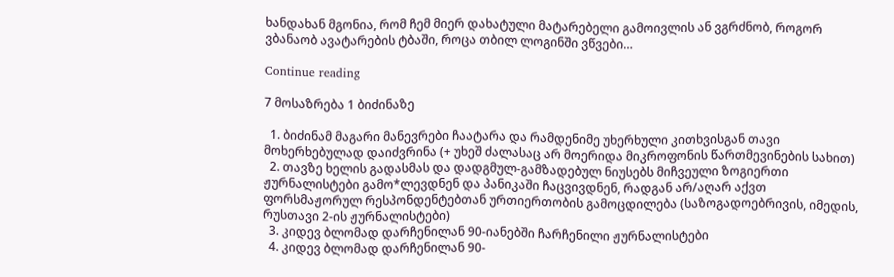ხანდახან მგონია, რომ ჩემ მიერ დახატული მატარებელი გამოივლის ან ვგრძნობ, როგორ ვბანაობ ავატარების ტბაში, როცა თბილ ლოგინში ვწვები…

Continue reading

7 მოსაზრება 1 ბიძინაზე

  1. ბიძინამ მაგარი მანევრები ჩაატარა და რამდენიმე უხერხული კითხვისგან თავი მოხერხებულად დაიძვრინა (+ უხეშ ძალასაც არ მოერიდა მიკროფონის წართმევინების სახით)
  2. თავზე ხელის გადასმას და დადგმულ-გამზადებულ ნიუსებს მიჩვეული ზოგიერთი ჟურნალისტები გამო*ლევდნენ და პანიკაში ჩაცვივდნენ, რადგან არ/აღარ აქვთ ფორსმაჟორულ რესპონდენტებთან ურთიერთობის გამოცდილება (საზოგადოებრივის, იმედის, რუსთავი 2-ის ჟურნალისტები)
  3. კიდევ ბლომად დარჩენილან 90-იანებში ჩარჩენილი ჟურნალისტები
  4. კიდევ ბლომად დარჩენილან 90-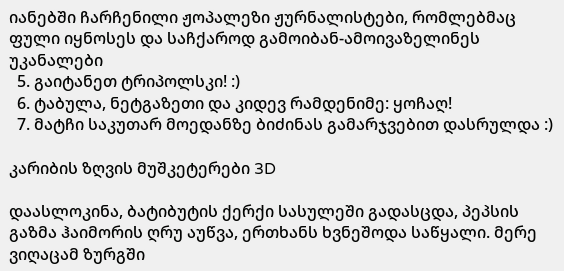იანებში ჩარჩენილი ჟოპალეზი ჟურნალისტები, რომლებმაც ფული იყნოსეს და საჩქაროდ გამოიბან-ამოივაზელინეს უკანალები
  5. გაიტანეთ ტრიპოლსკი! :)
  6. ტაბულა, ნეტგაზეთი და კიდევ რამდენიმე: ყოჩაღ!
  7. მატჩი საკუთარ მოედანზე ბიძინას გამარჯვებით დასრულდა :)

კარიბის ზღვის მუშკეტერები 3D

დაასლოკინა, ბატიბუტის ქერქი სასულეში გადასცდა, პეპსის გაზმა ჰაიმორის ღრუ აუწვა, ერთხანს ხვნეშოდა საწყალი. მერე ვიღაცამ ზურგში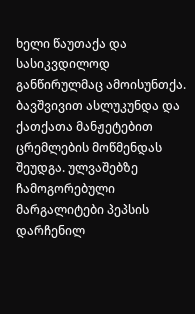ხელი წაუთაქა და სასიკვდილოდ განწირულმაც ამოისუნთქა. ბავშვივით ასლუკუნდა და ქათქათა მანჟეტებით ცრემლების მოწმენდას შეუდგა. ულვაშებზე ჩამოგორებული მარგალიტები პეპსის დარჩენილ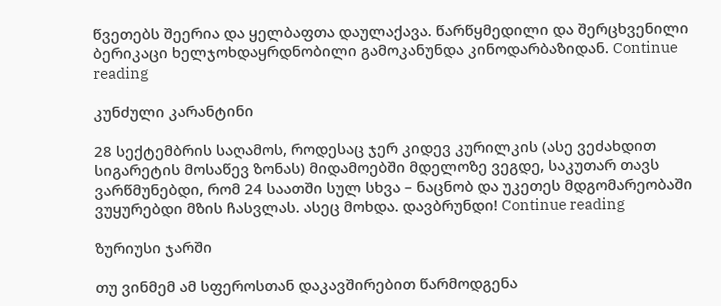წვეთებს შეერია და ყელბაფთა დაულაქავა. წარწყმედილი და შერცხვენილი ბერიკაცი ხელჯოხდაყრდნობილი გამოკანუნდა კინოდარბაზიდან. Continue reading

კუნძული კარანტინი

28 სექტემბრის საღამოს, როდესაც ჯერ კიდევ კურილკის (ასე ვეძახდით სიგარეტის მოსაწევ ზონას) მიდამოებში მდელოზე ვეგდე, საკუთარ თავს ვარწმუნებდი, რომ 24 საათში სულ სხვა – ნაცნობ და უკეთეს მდგომარეობაში ვუყურებდი მზის ჩასვლას. ასეც მოხდა. დავბრუნდი! Continue reading

ზურიუსი ჯარში

თუ ვინმემ ამ სფეროსთან დაკავშირებით წარმოდგენა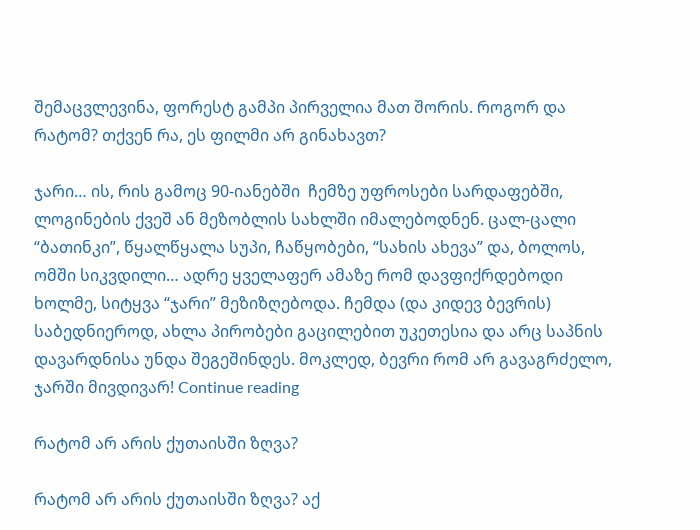შემაცვლევინა, ფორესტ გამპი პირველია მათ შორის. როგორ და რატომ? თქვენ რა, ეს ფილმი არ გინახავთ?

ჯარი… ის, რის გამოც 90-იანებში  ჩემზე უფროსები სარდაფებში, ლოგინების ქვეშ ან მეზობლის სახლში იმალებოდნენ. ცალ-ცალი “ბათინკი”, წყალწყალა სუპი, ჩაწყობები, “სახის ახევა” და, ბოლოს, ომში სიკვდილი… ადრე ყველაფერ ამაზე რომ დავფიქრდებოდი ხოლმე, სიტყვა “ჯარი” მეზიზღებოდა. ჩემდა (და კიდევ ბევრის) საბედნიეროდ, ახლა პირობები გაცილებით უკეთესია და არც საპნის დავარდნისა უნდა შეგეშინდეს. მოკლედ, ბევრი რომ არ გავაგრძელო, ჯარში მივდივარ! Continue reading

რატომ არ არის ქუთაისში ზღვა?

რატომ არ არის ქუთაისში ზღვა? აქ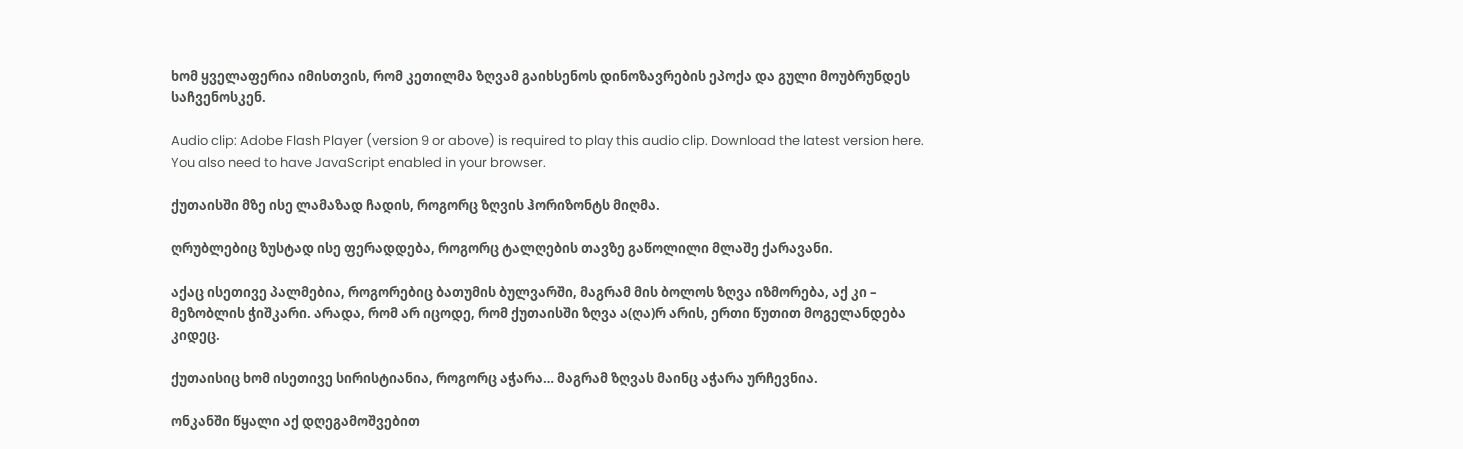ხომ ყველაფერია იმისთვის, რომ კეთილმა ზღვამ გაიხსენოს დინოზავრების ეპოქა და გული მოუბრუნდეს საჩვენოსკენ.

Audio clip: Adobe Flash Player (version 9 or above) is required to play this audio clip. Download the latest version here. You also need to have JavaScript enabled in your browser.

ქუთაისში მზე ისე ლამაზად ჩადის, როგორც ზღვის ჰორიზონტს მიღმა.

ღრუბლებიც ზუსტად ისე ფერადდება, როგორც ტალღების თავზე გაწოლილი მლაშე ქარავანი.

აქაც ისეთივე პალმებია, როგორებიც ბათუმის ბულვარში, მაგრამ მის ბოლოს ზღვა იზმორება, აქ კი – მეზობლის ჭიშკარი. არადა, რომ არ იცოდე, რომ ქუთაისში ზღვა ა(ღა)რ არის, ერთი წუთით მოგელანდება კიდეც.

ქუთაისიც ხომ ისეთივე სირისტიანია, როგორც აჭარა… მაგრამ ზღვას მაინც აჭარა ურჩევნია.

ონკანში წყალი აქ დღეგამოშვებით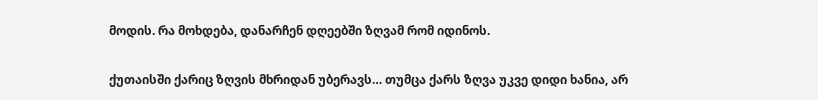მოდის. რა მოხდება, დანარჩენ დღეებში ზღვამ რომ იდინოს.

ქუთაისში ქარიც ზღვის მხრიდან უბერავს… თუმცა ქარს ზღვა უკვე დიდი ხანია, არ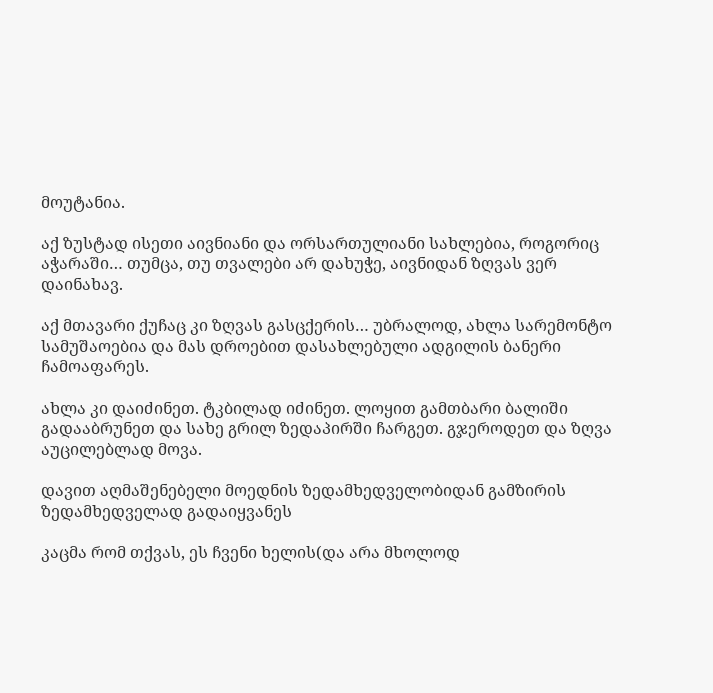მოუტანია.

აქ ზუსტად ისეთი აივნიანი და ორსართულიანი სახლებია, როგორიც აჭარაში… თუმცა, თუ თვალები არ დახუჭე, აივნიდან ზღვას ვერ დაინახავ.

აქ მთავარი ქუჩაც კი ზღვას გასცქერის… უბრალოდ, ახლა სარემონტო სამუშაოებია და მას დროებით დასახლებული ადგილის ბანერი ჩამოაფარეს.

ახლა კი დაიძინეთ. ტკბილად იძინეთ. ლოყით გამთბარი ბალიში გადააბრუნეთ და სახე გრილ ზედაპირში ჩარგეთ. გჯეროდეთ და ზღვა აუცილებლად მოვა.

დავით აღმაშენებელი მოედნის ზედამხედველობიდან გამზირის ზედამხედველად გადაიყვანეს

კაცმა რომ თქვას, ეს ჩვენი ხელის(და არა მხოლოდ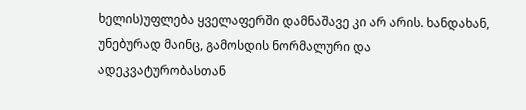ხელის)უფლება ყველაფერში დამნაშავე კი არ არის. ხანდახან, უნებურად მაინც, გამოსდის ნორმალური და ადეკვატურობასთან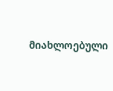მიახლოებული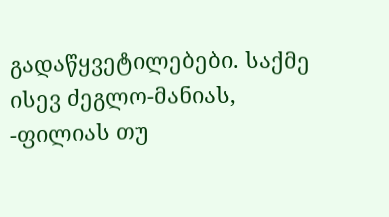გადაწყვეტილებები. საქმე ისევ ძეგლო-მანიას, -ფილიას თუ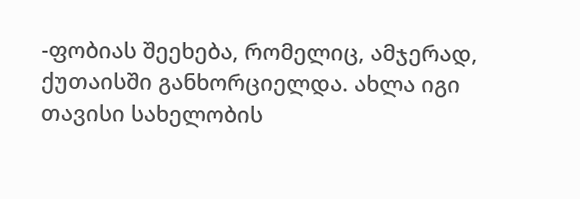-ფობიას შეეხება, რომელიც, ამჯერად, ქუთაისში განხორციელდა. ახლა იგი თავისი სახელობის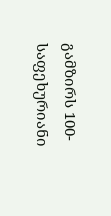გამზირს 100-საფეხურიანი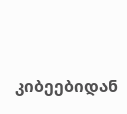კიბეებიდან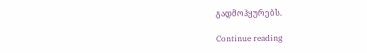გადმოჰყურებს.

Continue reading